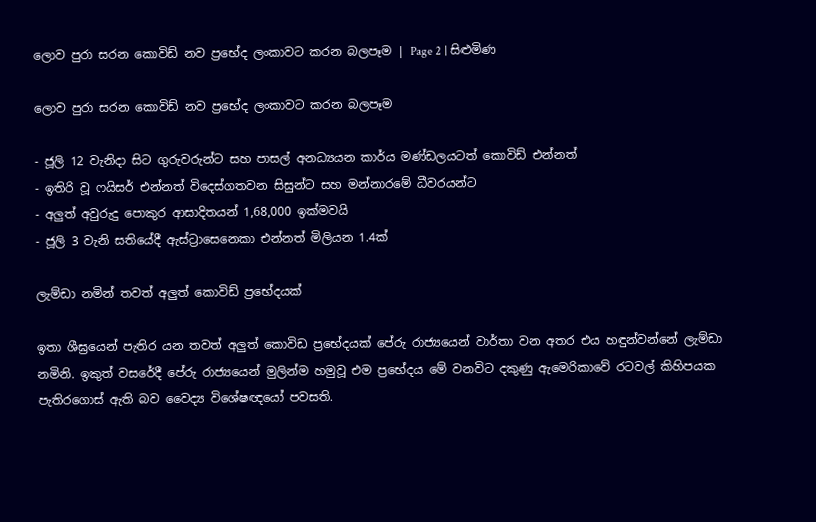ලොව පුරා සරන කොවිඩ් නව ප්‍රභේද ලංකාවට කරන බලපෑම | Page 2 | සිළුමිණ

ලොව පුරා සරන කොවිඩ් නව ප්‍රභේද ලංකාවට කරන බලපෑම

- ජූලි 12 වැනිදා සිට ගුරුවරුන්ට සහ පාසල් අනධ්‍යයන කාර්ය මණ්ඩලයටත් කොවිඩ් එන්නත්
- ඉතිරි වූ ෆයිසර් එන්නත් විදෙස්ගතවන සිසුන්ට සහ මන්නාරමේ ධීවරයන්ට
- අලුත් අවුරුදු පොකුර ආසාදිතයන් 1,68,000 ඉක්මවයි
- ජූලි 3 වැනි සතියේදී ඇස්ට්‍රාසෙනෙකා එන්නත් මිලියන 1.4ක්

ලැම්ඩා නමින් තවත් අලුත් කොවිඩ් ප්‍රභේදයක්

ඉතා ශීඝ්‍රයෙන් පැතිර යන තවත් අලුත් කොවිඩ ප්‍රභේදයක් පේරු රාජ්‍යයෙන් වාර්තා වන අතර එය හඳුන්වන්නේ ලැම්ඩා නමිනි. ඉකුත් වසරේදී පේරු රාජ්‍යයෙන් මුලින්ම හමුවූ එම ප්‍රභේදය මේ වනවිට දකුණු ඇමෙරිකාවේ රටවල් කිහිපයක පැතිරගොස් ඇති බව වෛද්‍ය විශේෂඥයෝ පවසති.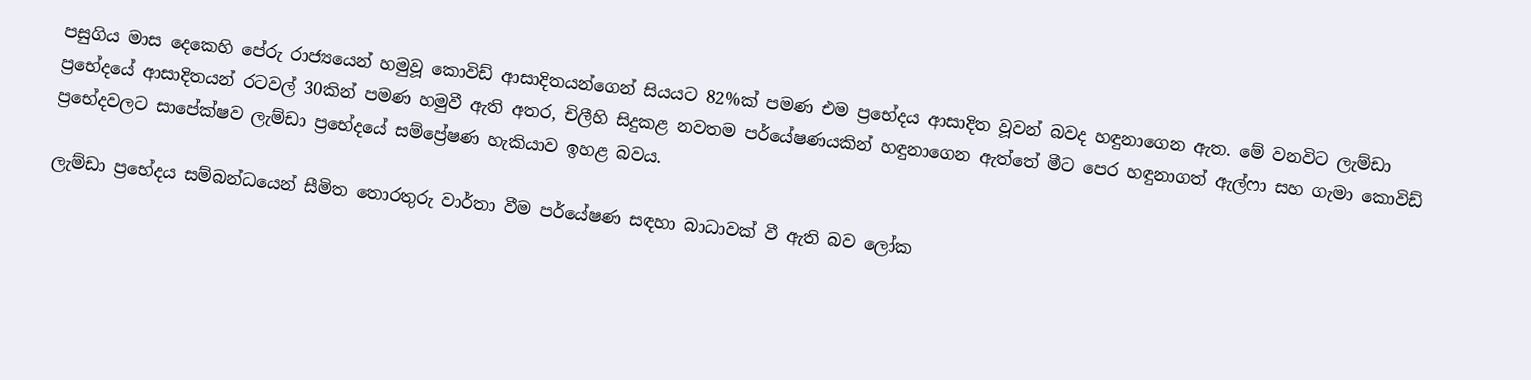පසුගිය මාස දෙකෙහි පේරු රාජ්‍යයෙන් හමුවූ කොවිඩ් ආසාදිතයන්ගෙන් සියයට 82%ක් පමණ එම ප්‍රභේදය ආසාදිත වූවන් බවද හඳුනාගෙන ඇත. මේ වනවිට ලැම්ඩා ප්‍රභේදයේ ආසාදිතයන් රටවල් 30කින් පමණ හමුවී ඇති අතර, චිලීහි සිදුකළ නවතම පර්යේෂණයකින් හඳුනාගෙන ඇත්තේ මීට පෙර හඳුනාගත් ඇල්ෆා සහ ගැමා කොවිඩ් ප්‍රභේදවලට සාපේක්ෂව ලැම්ඩා ප්‍රභේදයේ සම්ප්‍රේෂණ හැකියාව ඉහළ බවය.

ලැම්ඩා ප්‍රභේදය සම්බන්ධයෙන් සීමිත තොරතුරු වාර්තා වීම පර්යේෂණ සඳහා බාධාවක් වී ඇති බව ලෝක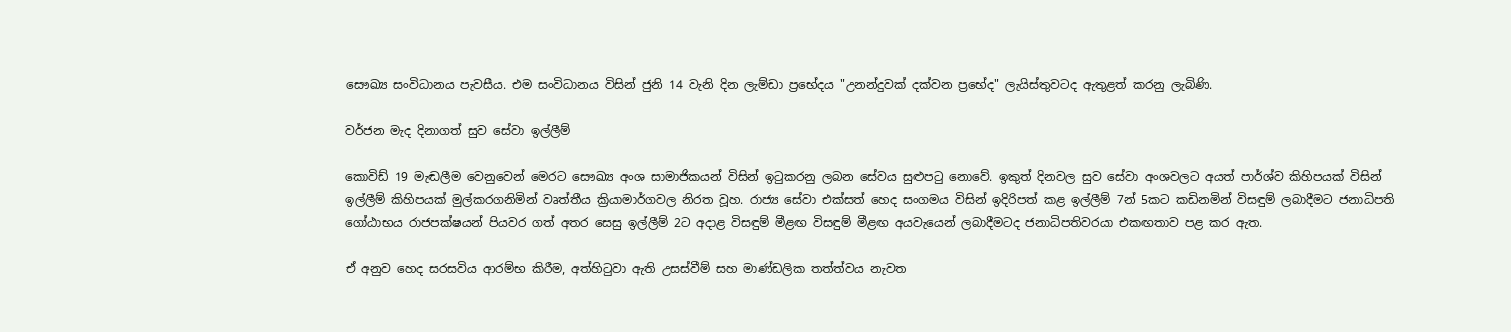සෞඛ්‍ය සංවිධානය පැවසීය. එම සංවිධානය විසින් ජුනි 14 වැනි දින ලැම්ඩා ප්‍රභේදය "උනන්දුවක් දක්වන ප්‍රභේද" ලැයිස්තුවටද ඇතුළත් කරනු ලැබිණි.

වර්ජන මැද දිනාගත් සුව සේවා ඉල්ලීම්

කොවිඩ් 19 මැඬලීම වෙනුවෙන් මෙරට සෞඛ්‍ය අංශ සාමාජිකයන් විසින් ඉටුකරනු ලබන සේවය සුළුපටු නොවේ. ඉකුත් දිනවල සුව සේවා අංශවලට අයත් පාර්ශ්ව කිහිපයක් විසින් ඉල්ලීම් කිහිපයක් මුල්කරගනිමින් වෘත්තීය ක්‍රියාමාර්ගවල නිරත වූහ. රාජ්‍ය සේවා එක්සත් හෙද සංගමය විසින් ඉදිරිපත් කළ ඉල්ලීම් 7න් 5කට කඩිනමින් විසඳුම් ලබාදීමට ජනාධිපති ගෝඨාභය රාජපක්ෂයන් පියවර ගත් අතර සෙසු ඉල්ලීම් 2ට අදාළ විසඳුම් මීළඟ විසඳුම් මීළඟ අයවැයෙන් ලබාදීමටද ජනාධිපතිවරයා එකඟතාව පළ කර ඇත.

ඒ අනුව හෙද සරසවිය ආරම්භ කිරීම, අත්හිටුවා ඇති උසස්වීම් සහ මාණ්ඩලික තත්ත්වය නැවත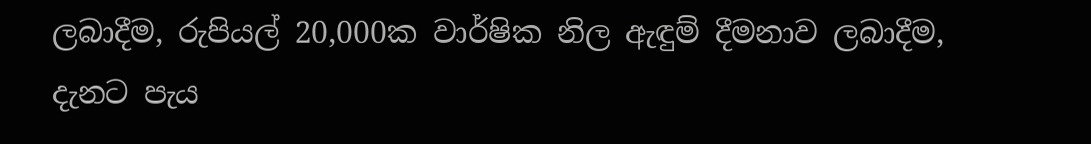ලබාදීම, රුපියල් 20,000ක වාර්ෂික නිල ඇඳුම් දීමනාව ලබාදීම, දැනට පැය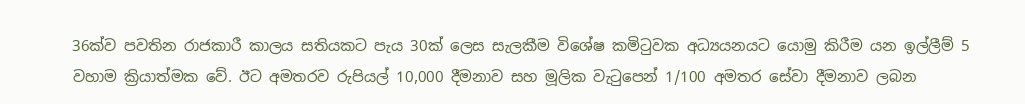36ක්ව පවතින රාජකාරී කාලය සතියකට පැය 30ක් ලෙස සැලකීම විශේෂ කමිටුවක අධ්‍යයනයට යොමු කිරීම යන ඉල්ලීම් 5 වහාම ක්‍රියාත්මක වේ. ඊට අමතරව රුපියල් 10,000 දීමනාව සහ මූලික වැටුපෙන් 1/100 අමතර සේවා දීමනාව ලබන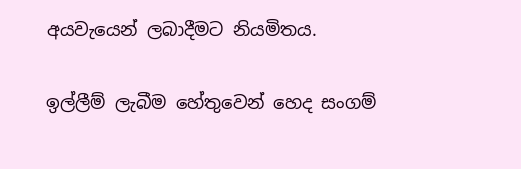අයවැයෙන් ලබාදීමට නියමිතය.

ඉල්ලීම් ලැබීම හේතුවෙන් හෙද සංගම්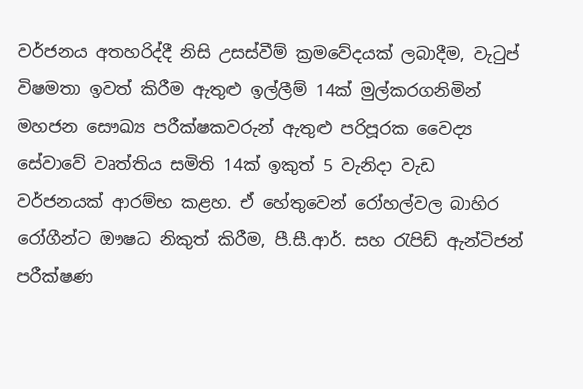වර්ජනය අතහරිද්දී නිසි උසස්වීම් ක්‍රමවේදයක් ලබාදීම, වැටුප් විෂමතා ඉවත් කිරීම ඇතුළු ඉල්ලීම් 14ක් මුල්කරගනිමින් මහජන සෞඛ්‍ය පරීක්ෂකවරුන් ඇතුළු පරිපූරක වෛද්‍ය සේවාවේ වෘත්තිය සමිති 14ක් ඉකුත් 5 වැනිදා වැඩ වර්ජනයක් ආරම්භ කළහ. ඒ හේතුවෙන් රෝහල්වල බාහිර රෝගීන්ට ඖෂධ නිකුත් කිරීම, පී.සී.ආර්. සහ රැපිඩ් ඇන්ටිජන් පරීක්ෂණ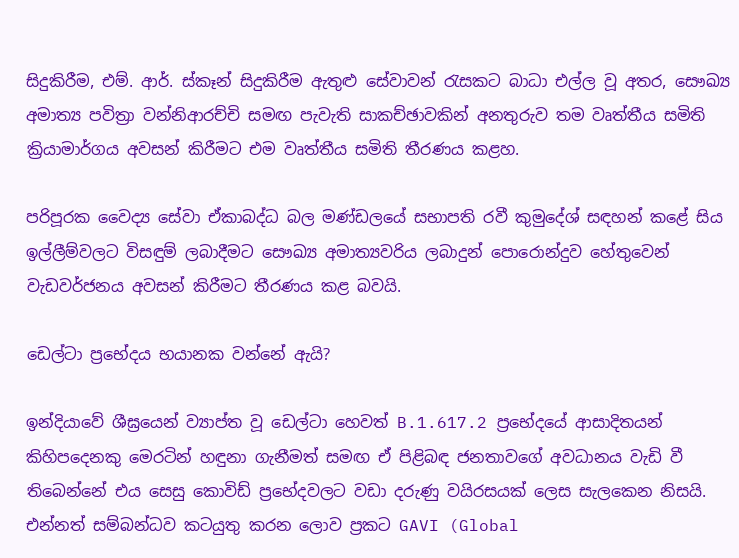සිදුකිරීම, එම්. ආර්. ස්කෑන් සිදුකිරීම ඇතුළු සේවාවන් රැසකට බාධා එල්ල වූ අතර, සෞඛ්‍ය අමාත්‍ය පවිත්‍රා වන්නිආරච්චි සමඟ පැවැති සාකච්ඡාවකින් අනතුරුව තම වෘත්තීය සමිති ක්‍රියාමාර්ගය අවසන් කිරීමට එම වෘත්තීය සමිති තීරණය කළහ.

පරිපූරක වෛද්‍ය සේවා ඒකාබද්ධ බල මණ්ඩලයේ සභාපති රවී කුමුදේශ් සඳහන් කළේ සිය ඉල්ලීම්වලට විසඳුම් ලබාදීමට සෞඛ්‍ය අමාත්‍යවරිය ලබාදුන් පොරොන්දුව හේතුවෙන් වැඩවර්ජනය අවසන් කිරීමට තීරණය කළ බවයි.

ඩෙල්ටා ප්‍රභේදය භයානක වන්නේ ඇයි?

ඉන්දියාවේ ශීඝ්‍රයෙන් ව්‍යාප්ත වූ ඩෙල්ටා හෙවත් B.1.617.2 ප්‍රභේදයේ ආසාදිතයන් කිහිපදෙනකු මෙරටින් හඳුනා ගැනීමත් සමඟ ඒ පිළිබඳ ජනතාවගේ අවධානය වැඩි වී තිබෙන්නේ එය සෙසු කොවිඩ් ප්‍රභේදවලට වඩා දරුණු වයිරසයක් ලෙස සැලකෙන නිසයි. එන්නත් සම්බන්ධව කටයුතු කරන ලොව ප්‍රකට GAVI (Global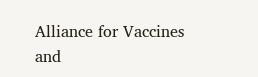Alliance for Vaccines and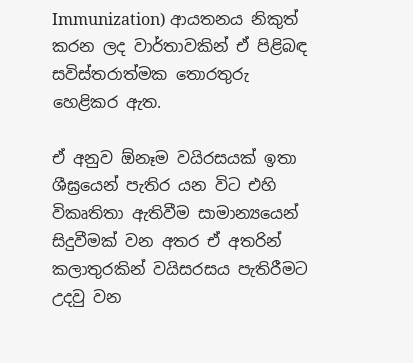Immunization) ආයතනය නිකුත් කරන ලද වාර්තාවකින් ඒ පිළිබඳ සවිස්තරාත්මක තොරතුරු හෙළිකර ඇත.

ඒ අනුව ඕනෑම වයිරසයක් ඉතා ශීඝ්‍රයෙන් පැතිර යන විට එහි විකෘතිතා ඇතිවීම සාමාන්‍යයෙන් සිදුවීමක් වන අතර ඒ අතරින් කලාතුරකින් වයිසරසය පැතිරීමට උදවු වන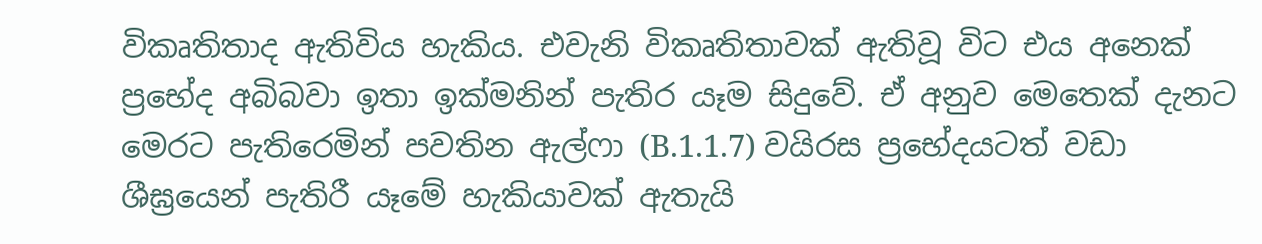විකෘතිතාද ඇතිවිය හැකිය. එවැනි විකෘතිතාවක් ඇතිවූ විට එය අනෙක් ප්‍රභේද අබිබවා ඉතා ඉක්මනින් පැතිර යෑම සිදුවේ. ඒ අනුව මෙතෙක් දැනට මෙරට පැතිරෙමින් පවතින ඇල්ෆා (B.1.1.7) වයිරස ප්‍රභේදයටත් වඩා ශීඝ්‍රයෙන් පැතිරී යෑමේ හැකියාවක් ඇතැයි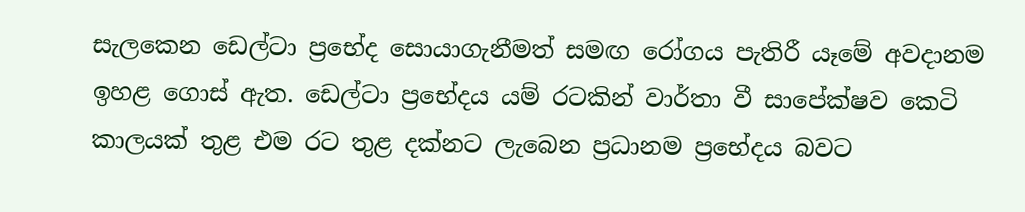සැලකෙන ඩෙල්ටා ප්‍රභේද සොයාගැනීමත් සමඟ රෝගය පැතිරී යෑමේ අවදානම ඉහළ ගොස් ඇත. ඩෙල්ටා ප්‍රභේදය යම් රටකින් වාර්තා වී සාපේක්ෂව කෙටි කාලයක් තුළ එම රට තුළ දක්නට ලැබෙන ප්‍රධානම ප්‍රභේදය බවට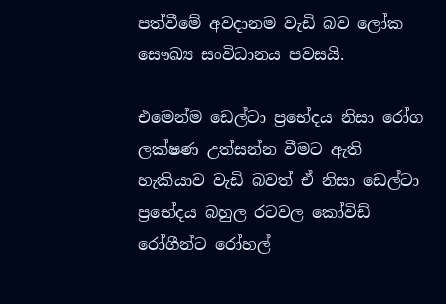පත්වීමේ අවදානම වැඩි බව ලෝක සෞඛ්‍ය සංවිධානය පවසයි.

එමෙන්ම ඩෙල්ටා ප්‍රභේදය නිසා රෝග ලක්ෂණ උත්සන්න වීමට ඇති හැකියාව වැඩි බවත් ඒ නිසා ඩෙල්ටා ප්‍රභේදය බහුල රටවල කෝවිඩ් රෝගීන්ට රෝහල්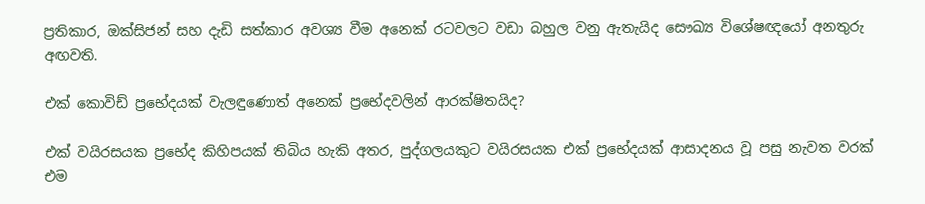ප්‍රතිකාර, ඔක්සිජන් සහ දැඩි සත්කාර අවශ්‍ය වීම අනෙක් රටවලට වඩා බහුල වනු ඇතැයිද සෞඛ්‍ය විශේෂඥයෝ අනතුරු අඟවති.

එක් කොවිඩ් ප්‍රභේදයක් වැලඳුණොත් අනෙක් ප්‍රභේදවලින් ආරක්ෂිතයිද?

එක් වයිරසයක ප්‍රභේද කිහිපයක් තිබිය හැකි අතර, පුද්ගලයකුට වයිරසයක එක් ප්‍රභේදයක් ආසාදනය වූ පසු නැවත වරක් එම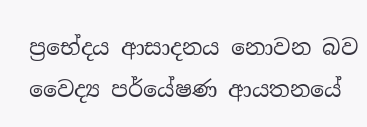ප්‍රභේදය ආසාදනය නොවන බව වෛද්‍ය පර්යේෂණ ආයතනයේ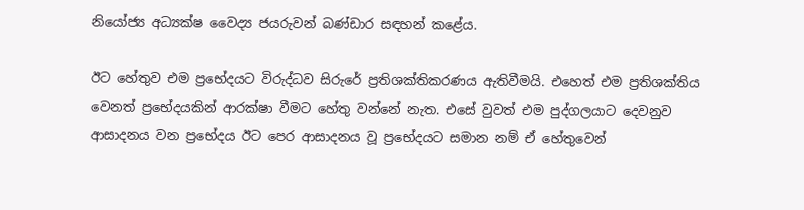නියෝජ්‍ය අධ්‍යක්ෂ වෛද්‍ය ජයරුවන් බණ්ඩාර සඳහන් කළේය.

ඊට හේතුව එම ප්‍රභේදයට විරුද්ධව සිරුරේ ප්‍රතිශක්තිකරණය ඇතිවීමයි. එහෙත් එම ප්‍රතිශක්තිය වෙනත් ප්‍රභේදයකින් ආරක්ෂා වීමට හේතු වන්නේ නැත. එසේ වුවත් එම පුද්ගලයාට දෙවනුව ආසාදනය වන ප්‍රභේදය ඊට පෙර ආසාදනය වූ ප්‍රභේදයට සමාන නම් ඒ හේතුවෙන්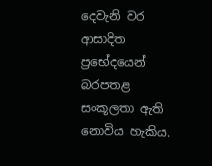දෙවැනි වර ආසාදිත ප්‍රභේදයෙන් බරපතළ සංකූලතා ඇති නොවිය හැකිය.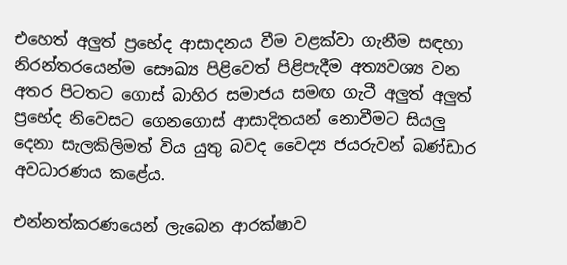එහෙත් අලුත් ප්‍රභේද ආසාදනය වීම වළක්වා ගැනීම සඳහා නිරන්තරයෙන්ම සෞඛ්‍ය පිළිවෙත් පිළිපැදීම අත්‍යවශ්‍ය වන අතර පිටතට ගොස් බාහිර සමාජය සමඟ ගැටී අලුත් අලුත් ප්‍රභේද නිවෙසට ගෙනගොස් ආසාදිතයන් නොවීමට සියලු දෙනා සැලකිලිමත් විය යුතු බවද වෛද්‍ය ජයරුවන් බණ්ඩාර අවධාරණය කළේය.

එන්නත්කරණයෙන් ලැබෙන ආරක්ෂාව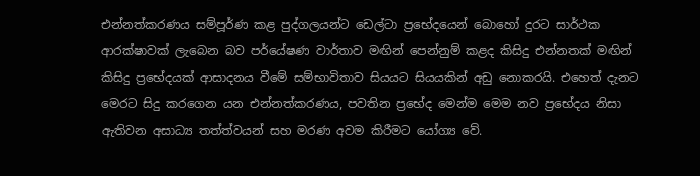එන්නත්කරණය සම්පූර්ණ කළ පුද්ගලයන්ට ඩෙල්ටා ප්‍රභේදයෙන් බොහෝ දුරට සාර්ථක ආරක්ෂාවක් ලැබෙන බව පර්යේෂණ වාර්තාව මඟින් පෙන්නුම් කළද කිසිදු එන්නතක් මඟින් කිසිදු ප්‍රභේදයක් ආසාදනය වීමේ සම්භාවිතාව සියයට සියයකින් අඩු නොකරයි. එහෙත් දැනට මෙරට සිදු කරගෙන යන එන්නත්කරණය, පවතින ප්‍රභේද මෙන්ම මෙම නව ප්‍රභේදය නිසා ඇතිවන අසාධ්‍ය තත්ත්වයන් සහ මරණ අවම කිරීමට යෝග්‍ය වේ.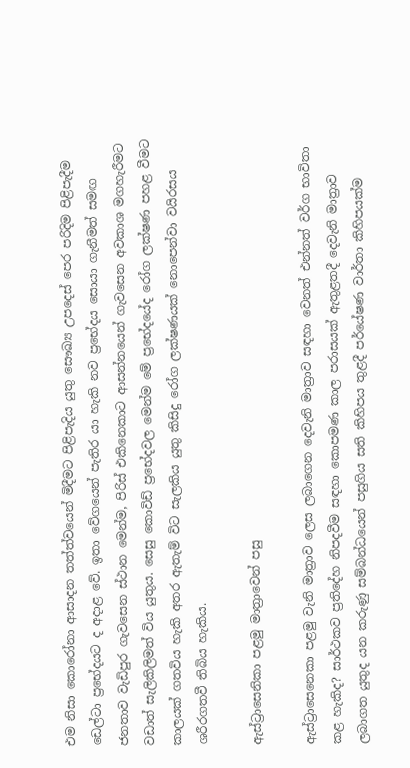එම නිසා කොරෝනා ආසාදන තත්ත්වයෙන් මිදීමට පිළිපැදිය යුතු සෞඛ්‍ය උපදෙස් පෙර පරිදිම පිළිපැදීම ඩෙල්ටා ප්‍රභේදයට ද අදාළ වේ. ඉතා වේගයෙන් පැතිර යා හැකි නව ප්‍රභේදය සොයා ගැනීමත් සමඟ ජනතාව වැඩිපුර ගැවසෙන ස්ථාන මෙන්ම, පිරිස් එකිනෙකාට ආසන්නයෙන් ගැවසෙන අවකාශ මගහැරීමට වඩාත් සැලිකිලිමත් විය යුතුය. සෙසු කොවිඩ් ප්‍රභේදවල මෙන්ම මේ ප්‍රභේදයේද රෝග ලක්ෂණ පහළ වීමට කාලයක් ගතවිය හැකි අතර ඇතැම් විට සැලකිය යුතු කිසිදු රෝග ලක්ෂණයක් නොපෙන්වා වයිරසය ශරීරගතවී තිබිය හැකිය.

ඇස්ට්‍රාසෙනිකා පළමු මාත්‍රාවෙන් පසු

ඇස්ට්‍රාසෙනෙකා පළමු වැනි මාත්‍රාව ලෙස ලබාගෙන දෙවැනි මාත්‍රාව සඳහා වෙනත් එන්නත් වර්ග භාවිතා කළ හැකිද? සාර්ථකව ප්‍රතිදේහ නිපදවීම සඳහා කොපමණ කාල පරාසයක් ඇතුළතදී දෙවැනි මාත්‍රාව ලබාගත යුතුද යන කරුණු සම්බන්ධයෙන් පසුගිය සති කිහිපය තුළදී පර්යේෂණ වාර්තා කිහිපයක්ම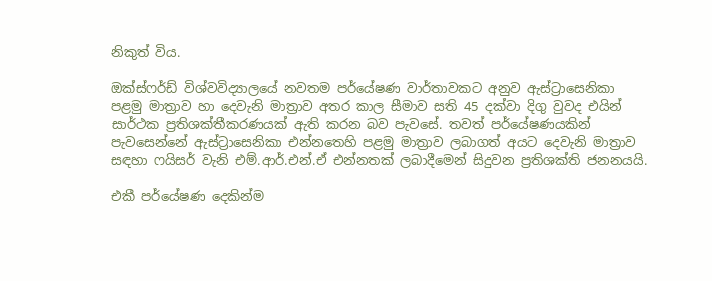නිකුත් විය.

ඔක්ස්ෆර්ඩ් විශ්වවිද්‍යාලයේ නවතම පර්යේෂණ වාර්තාවකට අනුව ඇස්ට්‍රාසෙනිකා පළමු මාත්‍රාව හා දෙවැනි මාත්‍රාව අතර කාල සීමාව සති 45 දක්වා දිගු වුවද එයින් සාර්ථක ප්‍රතිශක්තීකරණයක් ඇති කරන බව පැවසේ. තවත් පර්යේෂණයකින් පැවසෙන්නේ ඇස්ට්‍රාසෙනිකා එන්නතෙහි පළමු මාත්‍රාව ලබාගත් අයට දෙවැනි මාත්‍රාව සඳහා ෆයිසර් වැනි එම්.ආර්.එන්.ඒ එන්නතක් ලබාදීමෙන් සිදුවන ප්‍රතිශක්ති ජනනයයි.

එකී පර්යේෂණ දෙකින්ම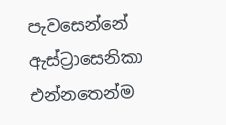පැවසෙන්නේ ඇස්ට්‍රාසෙනිකා එන්නතෙන්ම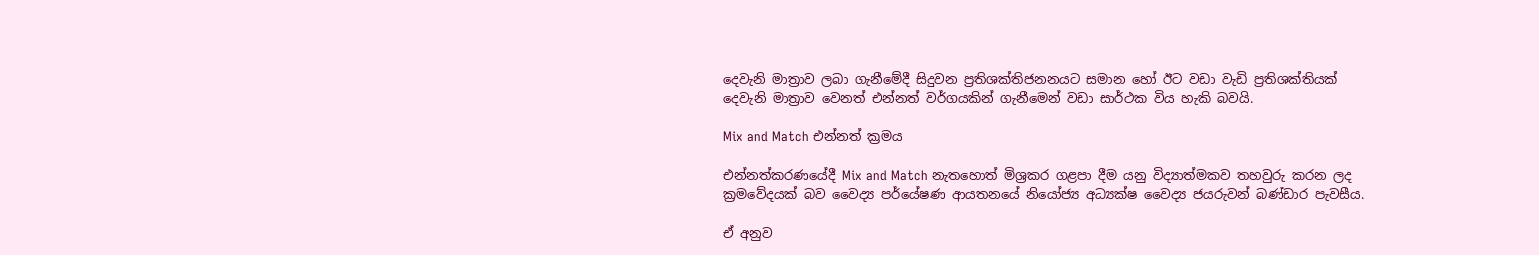දෙවැනි මාත්‍රාව ලබා ගැනීමේදී සිදුවන ප්‍රතිශක්තිජනනයට සමාන හෝ ඊට වඩා වැඩි ප්‍රතිශක්තියක් දෙවැනි මාත්‍රාව වෙනත් එන්නත් වර්ගයකින් ගැනීමෙන් වඩා සාර්ථක විය හැකි බවයි.

Mix and Match එන්නත් ක්‍රමය

එන්නත්කරණයේදී Mix and Match නැතහොත් මිශ්‍රකර ගළපා දීම යනු විද්‍යාත්මකව තහවුරු කරන ලද ක්‍රමවේදයක් බව වෛද්‍ය පර්යේෂණ ආයතනයේ නියෝජ්‍ය අධ්‍යක්ෂ වෛද්‍ය ජයරුවන් බණ්ඩාර පැවසීය.

ඒ අනුව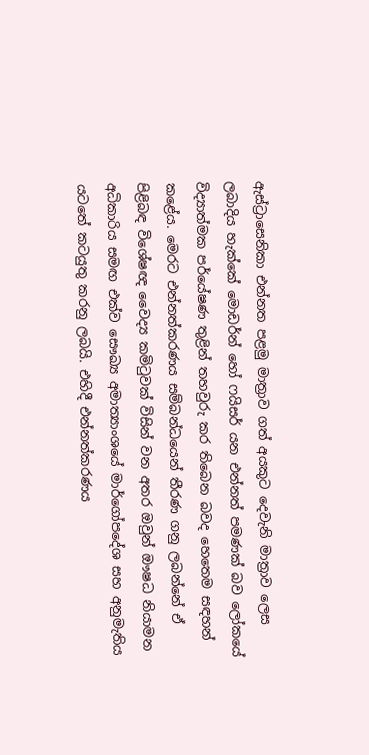ඇස්ට්‍රාසෙනිකා එන්නත පළමු මාත්‍රාව ගත් අයකුට දෙවැනි මාත්‍රාව ලෙස ලබාදිය හැක්කේ මොඩර්න් හෝ ෆයිසර් යන එන්නත් පමණක් බව ලෝකයේ විද්‍යාත්මක පර්යේෂණ තුළින් තහවුරු කර තිබෙන බවද හෙතෙම සඳහන් කළේය. මෙරට එන්නත්කරණය සම්බන්ධයෙන් තීරණ ගනු ලබන්නේ ඒ පිළිබඳ විශේෂඥ වෛද්‍ය කමිටුවක් විසින් වන අතර ඔවුන් ඖෂධ නියාමන අධිකාරිය සමඟ එක්ව සෞඛ්‍ය අමාත්‍යාංශයේ මාර්ගෝපදේශ සහ අනුමැතිය යටතේ කටයුතු කරනු ලබයි. එහිදී එන්නත්කරණය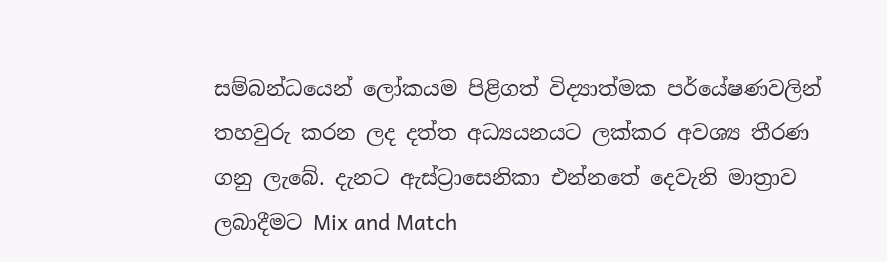සම්බන්ධයෙන් ලෝකයම පිළිගත් විද්‍යාත්මක පර්යේෂණවලින් තහවුරු කරන ලද දත්ත අධ්‍යයනයට ලක්කර අවශ්‍ය තීරණ ගනු ලැබේ. දැනට ඇස්ට්‍රාසෙනිකා එන්නතේ දෙවැනි මාත්‍රාව ලබාදීමට Mix and Match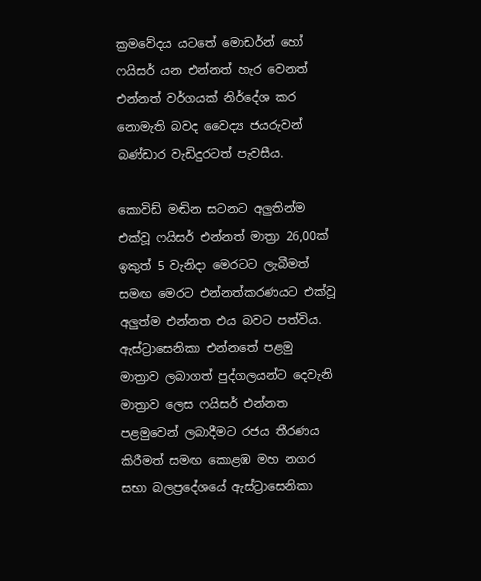ක්‍රමවේදය යටතේ මොඩර්න් හෝ ෆයිසර් යන එන්නත් හැර වෙනත් එන්නත් වර්ගයක් නිර්දේශ කර නොමැති බවද වෛද්‍ය ජයරුවන් බණ්ඩාර වැඩිදුරටත් පැවසීය.

කොවිඩ් මඬින සටනට අලුතින්ම එක්වූ ෆයිසර් එන්නත් මාත්‍රා 26,00ක් ඉකුත් 5 වැනිදා මෙරටට ලැබීමත් සමඟ මෙරට එන්නත්කරණයට එක්වූ අලුත්ම එන්නත එය බවට පත්විය. ඇස්ට්‍රාසෙනිකා එන්නතේ පළමු මාත්‍රාව ලබාගත් පුද්ගලයන්ට දෙවැනි මාත්‍රාව ලෙස ෆයිසර් එන්නත පළමුවෙන් ලබාදීමට රජය තීරණය කිරීමත් සමඟ කොළඹ මහ නගර සභා බලප්‍රදේශයේ ඇස්ට්‍රාසෙනිකා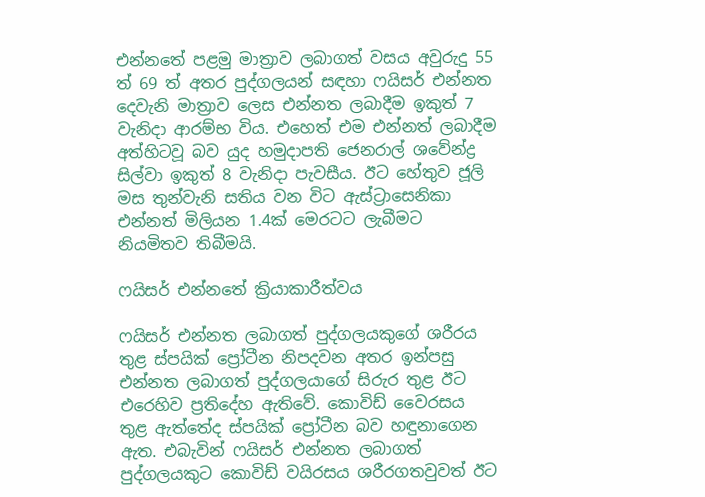එන්නතේ පළමු මාත්‍රාව ලබාගත් වසය අවුරුදු 55 ත් 69 ත් අතර පුද්ගලයන් සඳහා ෆයිසර් එන්නත දෙවැනි මාත්‍රාව ලෙස එන්නත ලබාදීම ඉකුත් 7 වැනිදා ආරම්භ විය. එහෙත් එම එන්නත් ලබාදීම අත්හිටවූ බව යුද හමුදාපති ජෙනරාල් ශවේන්ද්‍ර සිල්වා ඉකුත් 8 වැනිදා පැවසීය. ඊට හේතුව ජූලි මස තුන්වැනි සතිය වන විට ඇස්ට්‍රාසෙනිකා එන්නත් මිලියන 1.4ක් මෙරටට ලැබීමට නියමිතව තිබීමයි.

ෆයිසර් එන්නතේ ක්‍රියාකාරීත්වය

ෆයිසර් එන්නත ලබාගත් පුද්ගලයකුගේ ශරීරය තුළ ස්පයික් ප්‍රෝටීන නිපදවන අතර ඉන්පසු එන්නත ලබාගත් පුද්ගලයාගේ සිරුර තුළ ඊට එරෙහිව ප්‍රතිදේහ ඇතිවේ. කොවිඩ් වෛරසය තුළ ඇත්තේද ස්පයික් ප්‍රෝටීන බව හඳුනාගෙන ඇත. එබැවින් ෆයිසර් එන්නත ලබාගත් පුද්ගලයකුට කොවිඩ් වයිරසය ශරීරගතවුවත් ඊට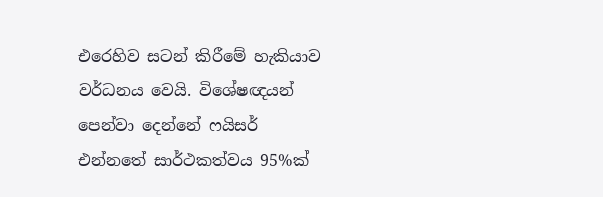එරෙහිව සටන් කිරීමේ හැකියාව වර්ධනය වෙයි. විශේෂඥයන් පෙන්වා දෙන්නේ ෆයිසර් එන්නතේ සාර්ථකත්වය 95%ක්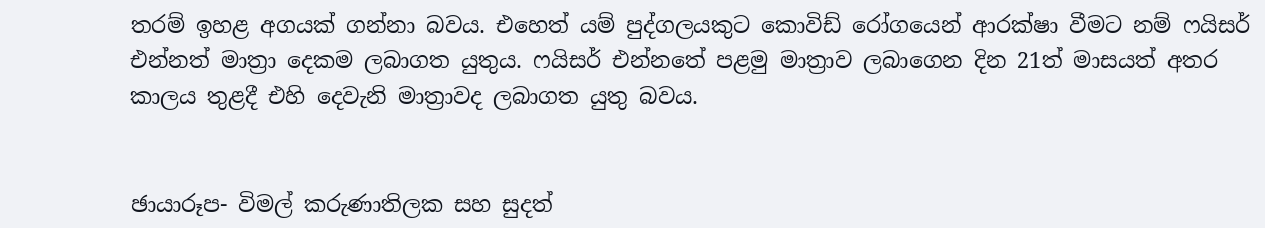තරම් ඉහළ අගයක් ගන්නා බවය. එහෙත් යම් පුද්ගලයකුට කොවිඩ් රෝගයෙන් ආරක්ෂා වීමට නම් ෆයිසර් එන්නත් මාත්‍රා දෙකම ලබාගත යුතුය. ෆයිසර් එන්නතේ පළමු මාත්‍රාව ලබාගෙන දින 21ත් මාසයත් අතර කාලය තුළදී එහි දෙවැනි මාත්‍රාවද ලබාගත යුතු බවය.


ඡායාරූප- විමල් කරුණාතිලක සහ සුදත්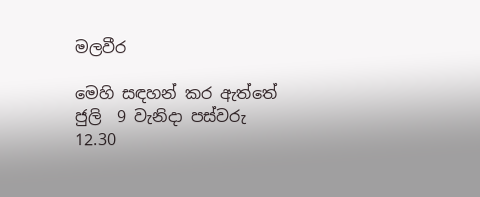මලවීර

මෙහි සඳහන් කර ඇත්තේ ජුලි ‍ 9 වැනිදා පස්වරු 12.30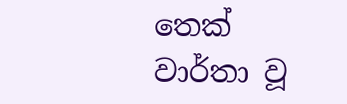තෙක් වාර්තා වූ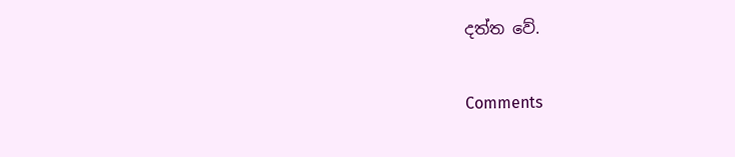දත්ත වේ.

Comments